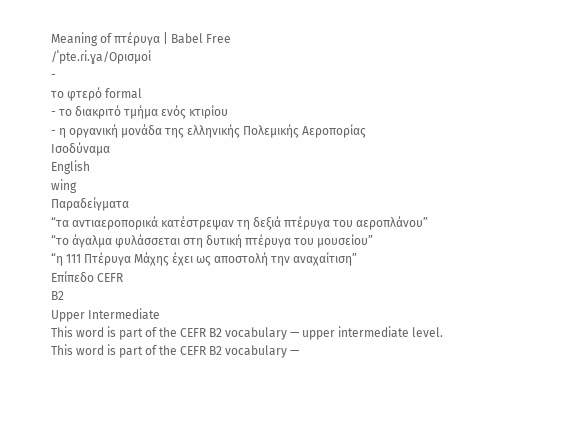Meaning of πτέρυγα | Babel Free
/ˈpte.ɾi.ɣa/Ορισμοί
-
το φτερό formal
- το διακριτό τμήμα ενός κτιρίου
- η οργανική μονάδα της ελληνικής Πολεμικής Αεροπορίας
Ισοδύναμα
English
wing
Παραδείγματα
“τα αντιαεροπορικά κατέστρεψαν τη δεξιά πτέρυγα του αεροπλάνου”
“το άγαλμα φυλάσσεται στη δυτική πτέρυγα του μουσείου”
“η 111 Πτέρυγα Μάχης έχει ως αποστολή την αναχαίτιση”
Επίπεδο CEFR
B2
Upper Intermediate
This word is part of the CEFR B2 vocabulary — upper intermediate level.
This word is part of the CEFR B2 vocabulary —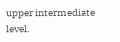upper intermediate level.